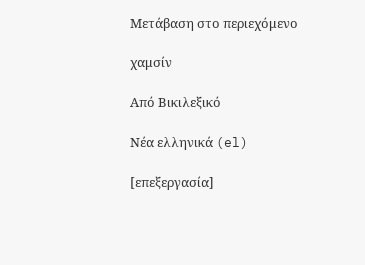Μετάβαση στο περιεχόμενο

χαμσίν

Από Βικιλεξικό

Νέα ελληνικά (el)

[επεξεργασία]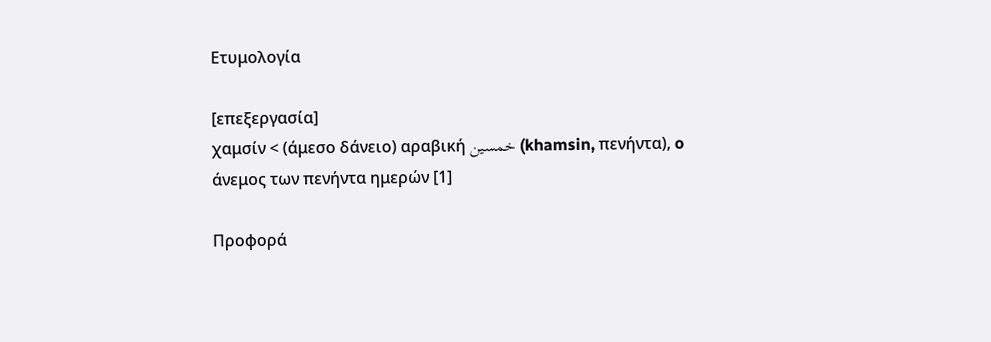Ετυμολογία

[επεξεργασία]
χαμσίν < (άμεσο δάνειο) αραβική خمسين (khamsin, πενήντα), o άνεμος των πενήντα ημερών [1]

Προφορά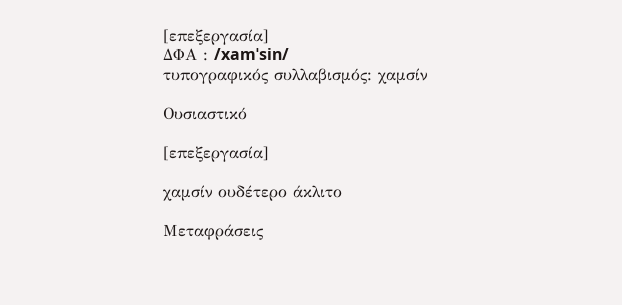[επεξεργασία]
ΔΦΑ : /xamˈsin/
τυπογραφικός συλλαβισμός: χαμσίν

Ουσιαστικό

[επεξεργασία]

χαμσίν ουδέτερο άκλιτο

Μεταφράσεις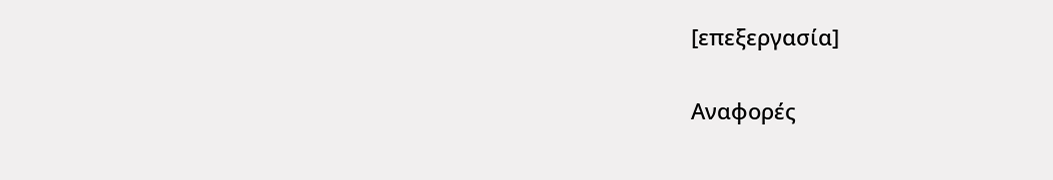[επεξεργασία]

Αναφορές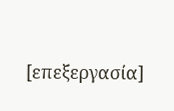[επεξεργασία]